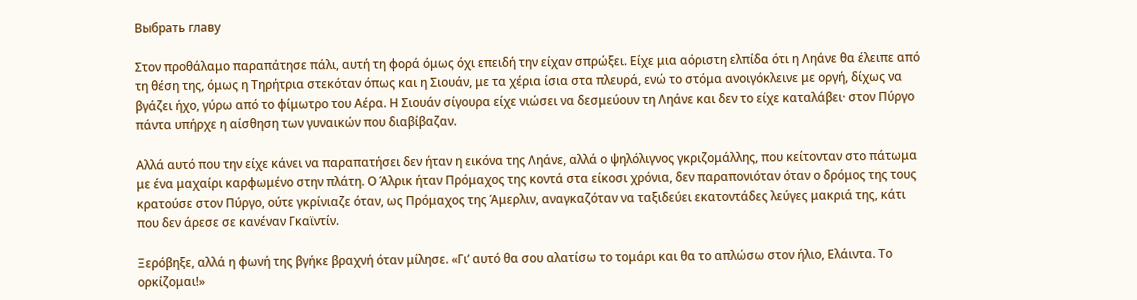Выбрать главу

Στον προθάλαμο παραπάτησε πάλι, αυτή τη φορά όμως όχι επειδή την είχαν σπρώξει. Είχε μια αόριστη ελπίδα ότι η Ληάνε θα έλειπε από τη θέση της, όμως η Τηρήτρια στεκόταν όπως και η Σιουάν, με τα χέρια ίσια στα πλευρά, ενώ το στόμα ανοιγόκλεινε με οργή, δίχως να βγάζει ήχο, γύρω από το φίμωτρο του Αέρα. Η Σιουάν σίγουρα είχε νιώσει να δεσμεύουν τη Ληάνε και δεν το είχε καταλάβει· στον Πύργο πάντα υπήρχε η αίσθηση των γυναικών που διαβίβαζαν.

Αλλά αυτό που την είχε κάνει να παραπατήσει δεν ήταν η εικόνα της Ληάνε, αλλά ο ψηλόλιγνος γκριζομάλλης, που κείτονταν στο πάτωμα με ένα μαχαίρι καρφωμένο στην πλάτη. Ο Άλρικ ήταν Πρόμαχος της κοντά στα είκοσι χρόνια, δεν παραπονιόταν όταν ο δρόμος της τους κρατούσε στον Πύργο, ούτε γκρίνιαζε όταν, ως Πρόμαχος της Άμερλιν, αναγκαζόταν να ταξιδεύει εκατοντάδες λεύγες μακριά της, κάτι που δεν άρεσε σε κανέναν Γκαϊντίν.

Ξερόβηξε, αλλά η φωνή της βγήκε βραχνή όταν μίλησε. «Γι’ αυτό θα σου αλατίσω το τομάρι και θα το απλώσω στον ήλιο, Ελάιντα. Το ορκίζομαι!»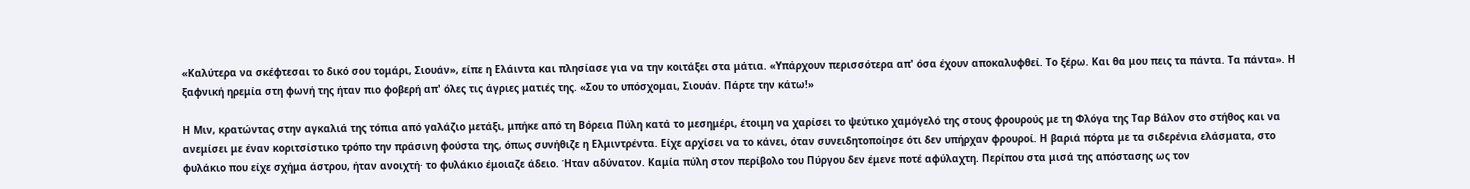«Καλύτερα να σκέφτεσαι το δικό σου τομάρι, Σιουάν», είπε η Ελάιντα και πλησίασε για να την κοιτάξει στα μάτια. «Υπάρχουν περισσότερα απ' όσα έχουν αποκαλυφθεί. Το ξέρω. Και θα μου πεις τα πάντα. Τα πάντα». Η ξαφνική ηρεμία στη φωνή της ήταν πιο φοβερή απ' όλες τις άγριες ματιές της. «Σου το υπόσχομαι, Σιουάν. Πάρτε την κάτω!»

Η Μιν, κρατώντας στην αγκαλιά της τόπια από γαλάζιο μετάξι, μπήκε από τη Βόρεια Πύλη κατά το μεσημέρι, έτοιμη να χαρίσει το ψεύτικο χαμόγελό της στους φρουρούς με τη Φλόγα της Ταρ Βάλον στο στήθος και να ανεμίσει με έναν κοριτσίστικο τρόπο την πράσινη φούστα της, όπως συνήθιζε η Ελμιντρέντα. Είχε αρχίσει να το κάνει, όταν συνειδητοποίησε ότι δεν υπήρχαν φρουροί. Η βαριά πόρτα με τα σιδερένια ελάσματα, στο φυλάκιο που είχε σχήμα άστρου, ήταν ανοιχτή· το φυλάκιο έμοιαζε άδειο. Ήταν αδύνατον. Καμία πύλη στον περίβολο του Πύργου δεν έμενε ποτέ αφύλαχτη. Περίπου στα μισά της απόστασης ως τον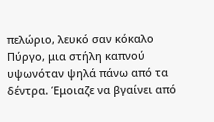πελώριο, λευκό σαν κόκαλο Πύργο, μια στήλη καπνού υψωνόταν ψηλά πάνω από τα δέντρα. Έμοιαζε να βγαίνει από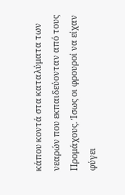κάπου κοντά στα καταλύματα των νεαρών που εκπαιδεύονταν από τους Προμάχους. Ίσως οι φρουροί να είχαν φύγει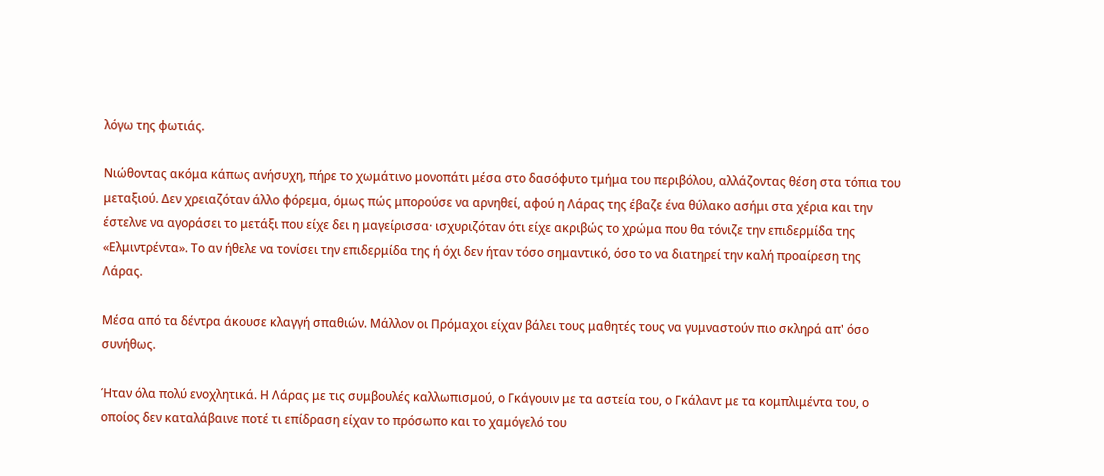λόγω της φωτιάς.

Νιώθοντας ακόμα κάπως ανήσυχη, πήρε το χωμάτινο μονοπάτι μέσα στο δασόφυτο τμήμα του περιβόλου, αλλάζοντας θέση στα τόπια του μεταξιού. Δεν χρειαζόταν άλλο φόρεμα, όμως πώς μπορούσε να αρνηθεί, αφού η Λάρας της έβαζε ένα θύλακο ασήμι στα χέρια και την έστελνε να αγοράσει το μετάξι που είχε δει η μαγείρισσα· ισχυριζόταν ότι είχε ακριβώς το χρώμα που θα τόνιζε την επιδερμίδα της «Ελμιντρέντα». Το αν ήθελε να τονίσει την επιδερμίδα της ή όχι δεν ήταν τόσο σημαντικό, όσο το να διατηρεί την καλή προαίρεση της Λάρας.

Μέσα από τα δέντρα άκουσε κλαγγή σπαθιών. Μάλλον οι Πρόμαχοι είχαν βάλει τους μαθητές τους να γυμναστούν πιο σκληρά απ' όσο συνήθως.

Ήταν όλα πολύ ενοχλητικά. Η Λάρας με τις συμβουλές καλλωπισμού, ο Γκάγουιν με τα αστεία του, ο Γκάλαντ με τα κομπλιμέντα του, ο οποίος δεν καταλάβαινε ποτέ τι επίδραση είχαν το πρόσωπο και το χαμόγελό του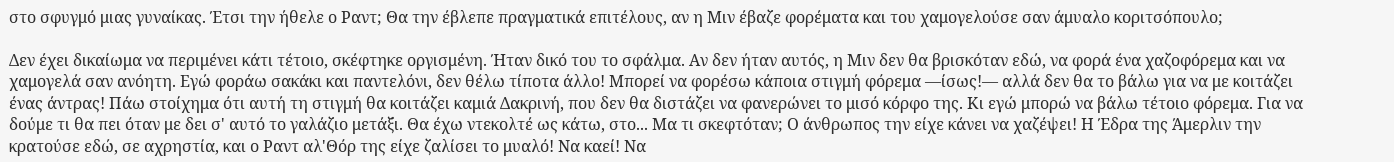στο σφυγμό μιας γυναίκας. Έτσι την ήθελε ο Ραντ; Θα την έβλεπε πραγματικά επιτέλους, αν η Μιν έβαζε φορέματα και του χαμογελούσε σαν άμυαλο κοριτσόπουλο;

Δεν έχει δικαίωμα να περιμένει κάτι τέτοιο, σκέφτηκε οργισμένη. Ήταν δικό του το σφάλμα. Αν δεν ήταν αυτός, η Μιν δεν θα βρισκόταν εδώ, να φορά ένα χαζοφόρεμα και να χαμογελά σαν ανόητη. Εγώ φοράω σακάκι και παντελόνι, δεν θέλω τίποτα άλλο! Μπορεί να φορέσω κάποια στιγμή φόρεμα —ίσως!― αλλά δεν θα το βάλω για να με κοιτάζει ένας άντρας! Πάω στοίχημα ότι αυτή τη στιγμή θα κοιτάζει καμιά Δακρινή, που δεν θα διστάζει να φανερώνει το μισό κόρφο της. Κι εγώ μπορώ να βάλω τέτοιο φόρεμα. Για να δούμε τι θα πει όταν με δει σ' αυτό το γαλάζιο μετάξι. Θα έχω ντεκολτέ ως κάτω, στο... Μα τι σκεφτόταν; Ο άνθρωπος την είχε κάνει να χαζέψει! Η Έδρα της Άμερλιν την κρατούσε εδώ, σε αχρηστία, και ο Ραντ αλ'Θόρ της είχε ζαλίσει το μυαλό! Να καεί! Να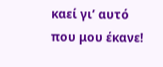καεί γι’ αυτό που μου έκανε!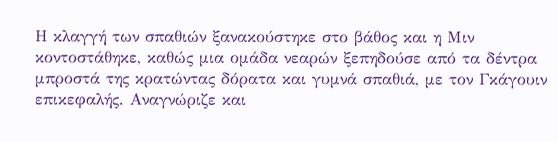Η κλαγγή των σπαθιών ξανακούστηκε στο βάθος και η Μιν κοντοστάθηκε, καθώς μια ομάδα νεαρών ξεπηδούσε από τα δέντρα μπροστά της κρατώντας δόρατα και γυμνά σπαθιά, με τον Γκάγουιν επικεφαλής. Αναγνώριζε και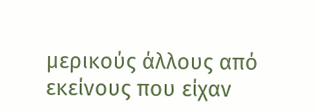μερικούς άλλους από εκείνους που είχαν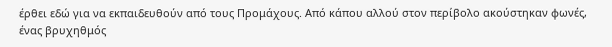έρθει εδώ για να εκπαιδευθούν από τους Προμάχους. Από κάπου αλλού στον περίβολο ακούστηκαν φωνές, ένας βρυχηθμός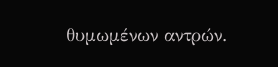θυμωμένων αντρών.